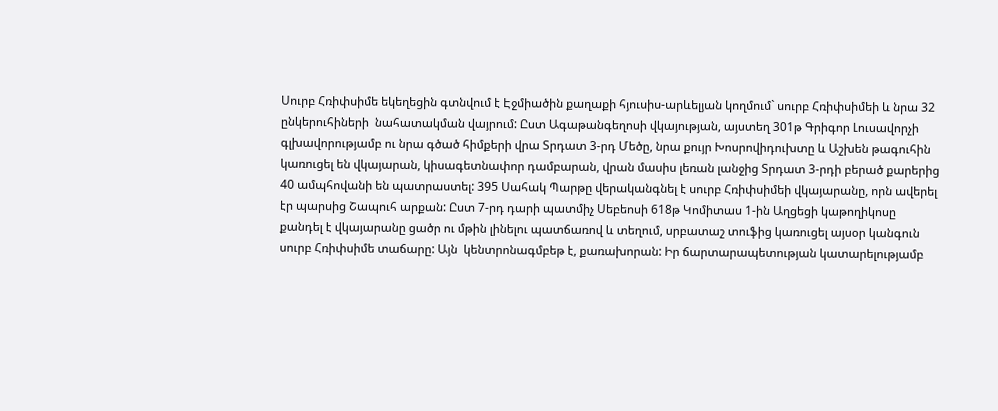Սուրբ Հռիփսիմե եկեղեցին գտնվում է Էջմիածին քաղաքի հյուսիս-արևելյան կողմում` սուրբ Հռիփսիմեի և նրա 32 ընկերուհիների  նահատակման վայրում: Ըստ Ագաթանգեղոսի վկայության, այստեղ 301թ Գրիգոր Լուսավորչի  գլխավորությամբ ու նրա գծած հիմքերի վրա Տրդատ 3-րդ Մեծը, նրա քույր Խոսրովիդուխտը և Աշխեն թագուհին կառուցել են վկայարան, կիսագետնափոր դամբարան, վրան մասիս լեռան լանջից Տրդատ 3-րդի բերած քարերից 40 ամպհովանի են պատրաստել: 395 Սահակ Պարթը վերականգնել է սուրբ Հռիփսիմեի վկայարանը, որն ավերել էր պարսից Շապուհ արքան: Ըստ 7-րդ դարի պատմիչ Սեբեոսի 618թ Կոմիտաս 1-ին Աղցեցի կաթողիկոսը քանդել է վկայարանը ցածր ու մթին լինելու պատճառով և տեղում, սրբատաշ տուֆից կառուցել այսօր կանգուն սուրբ Հռիփսիմե տաճարը: Այն  կենտրոնագմբեթ է, քառախորան: Իր ճարտարապետության կատարելությամբ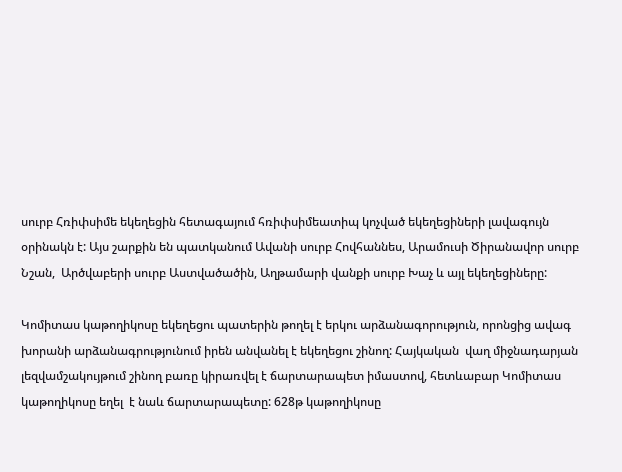սուրբ Հռիփսիմե եկեղեցին հետագայում հռիփսիմեատիպ կոչված եկեղեցիների լավագույն օրինակն է: Այս շարքին են պատկանում Ավանի սուրբ Հովհաննես, Արամուսի Ծիրանավոր սուրբ Նշան,  Արծվաբերի սուրբ Աստվածածին, Աղթամարի վանքի սուրբ Խաչ և այլ եկեղեցիները:

Կոմիտաս կաթողիկոսը եկեղեցու պատերին թողել է երկու արձանագորություն, որոնցից ավագ խորանի արձանագրությունում իրեն անվանել է եկեղեցու շինող: Հայկական  վաղ միջնադարյան լեզվամշակույթում շինող բառը կիրառվել է ճարտարապետ իմաստով, հետևաբար Կոմիտաս կաթողիկոսը եղել  է նաև ճարտարապետը: 628թ կաթողիկոսը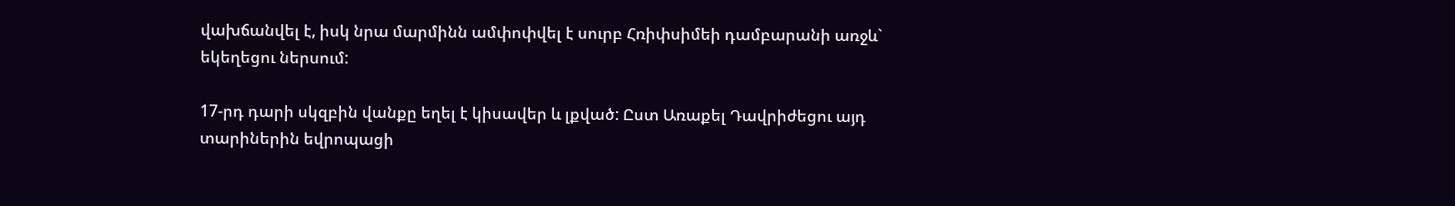վախճանվել է, իսկ նրա մարմինն ամփոփվել է սուրբ Հռիփսիմեի դամբարանի առջև` եկեղեցու ներսում:

17-րդ դարի սկզբին վանքը եղել է կիսավեր և լքված: Ըստ Առաքել Դավրիժեցու այդ տարիներին եվրոպացի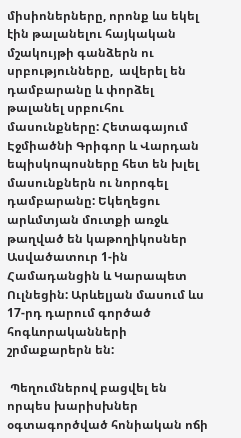միսիոներները, որոնք ևս եկել էին թալանելու հայկական մշակույթի գանձերն ու սրբությունները,  ավերել են  դամբարանը և փորձել թալանել սրբուհու մասունքները: Հետագայում Էջմիածնի Գրիգոր և Վարդան եպիսկոպոսները հետ են խլել մասունքներն ու նորոգել դամբարանը: Եկեղեցու արևմտյան մուտքի առջև թաղված են կաթողիկոսներ Ասվածատուր 1-ին Համադանցին և Կարապետ Ուլնեցին: Արևելյան մասում ևս 17-րդ դարում գործած հոգևորականների շրմաքարերն են:

 Պեղումներով բացվել են  որպես խարիսխներ օգտագործված հոնիական ոճի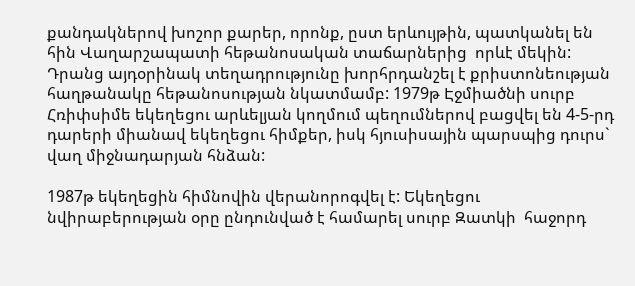քանդակներով խոշոր քարեր, որոնք, ըստ երևույթին, պատկանել են  հին Վաղարշապատի հեթանոսական տաճարներից  որևէ մեկին: Դրանց այդօրինակ տեղադրությունը խորհրդանշել է քրիստոնեության հաղթանակը հեթանոսության նկատմամբ: 1979թ Էջմիածնի սուրբ  Հռիփսիմե եկեղեցու արևելյան կողմում պեղումներով բացվել են 4-5-րդ դարերի միանավ եկեղեցու հիմքեր, իսկ հյուսիսային պարսպից դուրս` վաղ միջնադարյան հնձան:

1987թ եկեղեցին հիմնովին վերանորոգվել է: Եկեղեցու նվիրաբերության օրը ընդունված է համարել սուրբ Զատկի  հաջորդ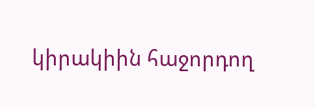կիրակիին հաջորդող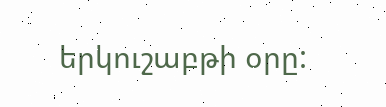երկուշաբթի օրը: